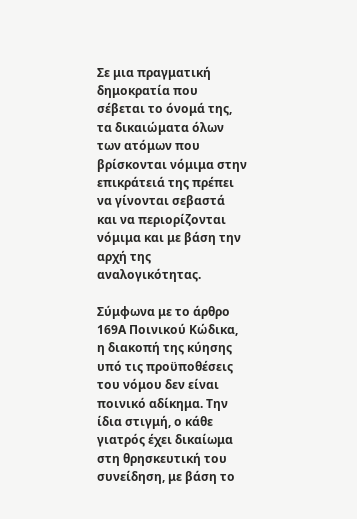Σε μια πραγματική δημοκρατία που σέβεται το όνομά της, τα δικαιώματα όλων των ατόμων που βρίσκονται νόμιμα στην επικράτειά της πρέπει να γίνονται σεβαστά και να περιορίζονται νόμιμα και με βάση την αρχή της αναλογικότητας.

Σύμφωνα με το άρθρο 169Α Ποινικού Κώδικα,  η διακοπή της κύησης υπό τις προϋποθέσεις του νόμου δεν είναι ποινικό αδίκημα. Την ίδια στιγμή, ο κάθε γιατρός έχει δικαίωμα στη θρησκευτική του συνείδηση, με βάση το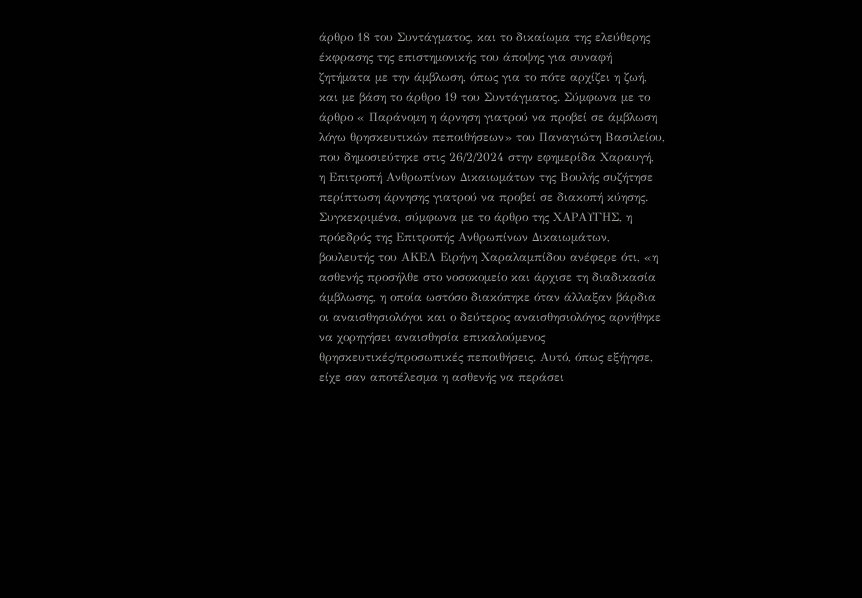άρθρο 18 του Συντάγματος, και το δικαίωμα της ελεύθερης έκφρασης της επιστημονικής του άποψης για συναφή ζητήματα με την άμβλωση, όπως για το πότε αρχίζει η ζωή, και με βάση το άρθρο 19 του Συντάγματος. Σύμφωνα με το άρθρο « Παράνομη η άρνηση γιατρού να προβεί σε άμβλωση λόγω θρησκευτικών πεποιθήσεων» του Παναγιώτη Βασιλείου, που δημοσιεύτηκε στις 26/2/2024 στην εφημερίδα Χαραυγή,  η Επιτροπή Ανθρωπίνων Δικαιωμάτων της Βουλής συζήτησε περίπτωση άρνησης γιατρού να προβεί σε διακοπή κύησης. Συγκεκριμένα, σύμφωνα με το άρθρο της ΧΑΡΑΥΓΗΣ, η πρόεδρός της Επιτροπής Ανθρωπίνων Δικαιωμάτων, βουλευτής του ΑΚΕΛ Ειρήνη Χαραλαμπίδου ανέφερε ότι, «η ασθενής προσήλθε στο νοσοκομείο και άρχισε τη διαδικασία άμβλωσης, η οποία ωστόσο διακόπηκε όταν άλλαξαν βάρδια οι αναισθησιολόγοι και ο δεύτερος αναισθησιολόγος αρνήθηκε να χορηγήσει αναισθησία επικαλούμενος θρησκευτικές/προσωπικές πεποιθήσεις. Αυτό, όπως εξήγησε, είχε σαν αποτέλεσμα η ασθενής να περάσει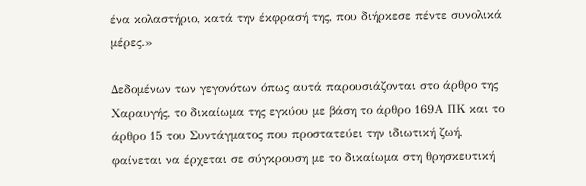ένα κολαστήριο, κατά την έκφρασή της, που διήρκεσε πέντε συνολικά μέρες.»

Δεδομένων των γεγονότων όπως αυτά παρουσιάζονται στο άρθρο της Χαραυγής, το δικαίωμα της εγκύου με βάση το άρθρο 169Α ΠΚ και το άρθρο 15 του Συντάγματος που προστατεύει την ιδιωτική ζωή, φαίνεται να έρχεται σε σύγκρουση με το δικαίωμα στη θρησκευτική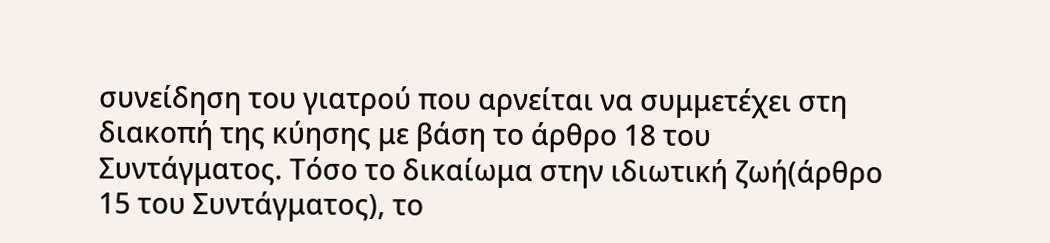συνείδηση του γιατρού που αρνείται να συμμετέχει στη διακοπή της κύησης με βάση το άρθρο 18 του Συντάγματος. Τόσο το δικαίωμα στην ιδιωτική ζωή(άρθρο 15 του Συντάγματος), το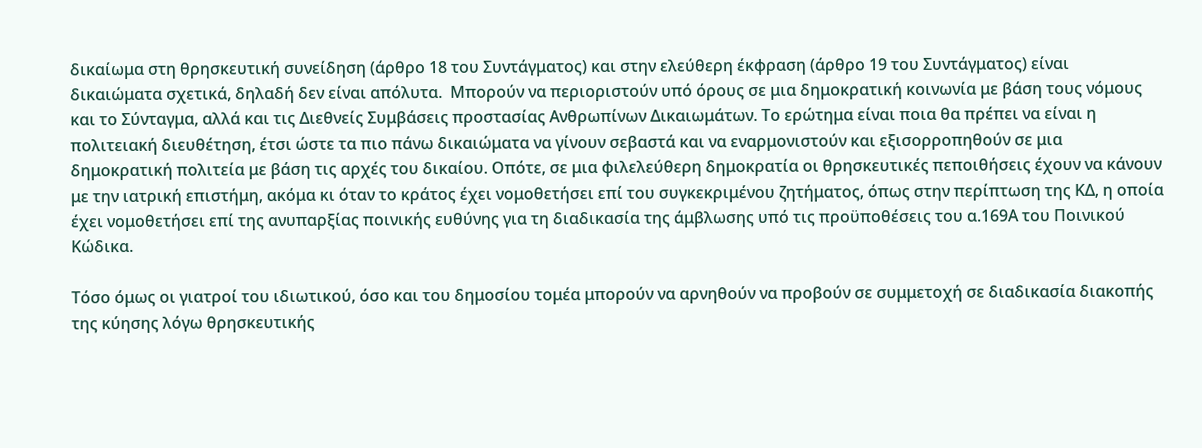δικαίωμα στη θρησκευτική συνείδηση (άρθρο 18 του Συντάγματος) και στην ελεύθερη έκφραση (άρθρο 19 του Συντάγματος) είναι δικαιώματα σχετικά, δηλαδή δεν είναι απόλυτα.  Μπορούν να περιοριστούν υπό όρους σε μια δημοκρατική κοινωνία με βάση τους νόμους και το Σύνταγμα, αλλά και τις Διεθνείς Συμβάσεις προστασίας Ανθρωπίνων Δικαιωμάτων. Το ερώτημα είναι ποια θα πρέπει να είναι η πολιτειακή διευθέτηση, έτσι ώστε τα πιο πάνω δικαιώματα να γίνουν σεβαστά και να εναρμονιστούν και εξισορροπηθούν σε μια δημοκρατική πολιτεία με βάση τις αρχές του δικαίου. Οπότε, σε μια φιλελεύθερη δημοκρατία οι θρησκευτικές πεποιθήσεις έχουν να κάνουν με την ιατρική επιστήμη, ακόμα κι όταν το κράτος έχει νομοθετήσει επί του συγκεκριμένου ζητήματος, όπως στην περίπτωση της ΚΔ, η οποία έχει νομοθετήσει επί της ανυπαρξίας ποινικής ευθύνης για τη διαδικασία της άμβλωσης υπό τις προϋποθέσεις του α.169Α του Ποινικού Κώδικα.

Τόσο όμως οι γιατροί του ιδιωτικού, όσο και του δημοσίου τομέα μπορούν να αρνηθούν να προβούν σε συμμετοχή σε διαδικασία διακοπής της κύησης λόγω θρησκευτικής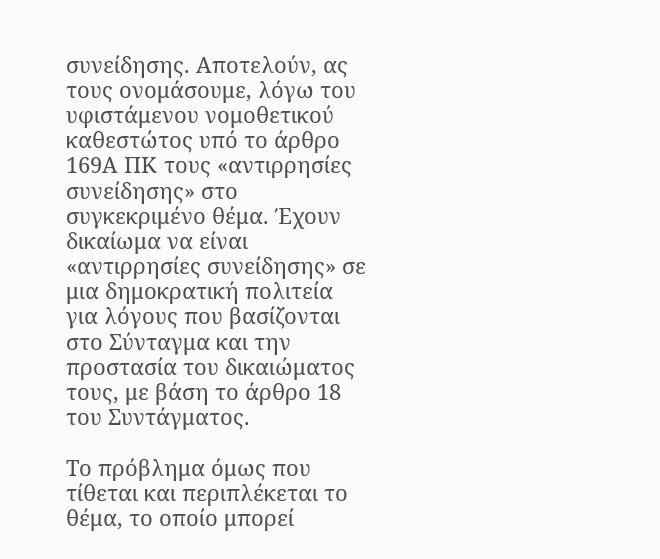συνείδησης. Αποτελούν, ας τους ονομάσουμε, λόγω του υφιστάμενου νομοθετικού καθεστώτος υπό το άρθρο 169Α ΠΚ τους «αντιρρησίες συνείδησης» στο συγκεκριμένο θέμα. Έχουν δικαίωμα να είναι «αντιρρησίες συνείδησης» σε μια δημοκρατική πολιτεία για λόγους που βασίζονται στο Σύνταγμα και την προστασία του δικαιώματος τους, με βάση το άρθρο 18 του Συντάγματος.

Το πρόβλημα όμως που τίθεται και περιπλέκεται το θέμα, το οποίο μπορεί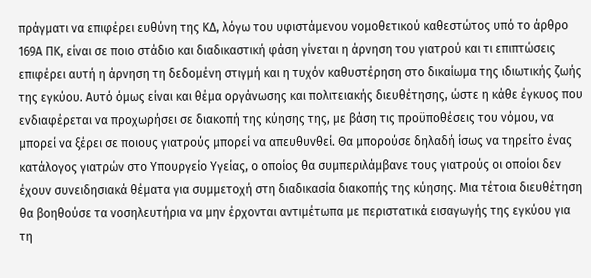πράγματι να επιφέρει ευθύνη της ΚΔ, λόγω του υφιστάμενου νομοθετικού καθεστώτος υπό το άρθρο 169Α ΠΚ, είναι σε ποιο στάδιο και διαδικαστική φάση γίνεται η άρνηση του γιατρού και τι επιπτώσεις επιφέρει αυτή η άρνηση τη δεδομένη στιγμή και η τυχόν καθυστέρηση στο δικαίωμα της ιδιωτικής ζωής της εγκύου. Αυτό όμως είναι και θέμα οργάνωσης και πολιτειακής διευθέτησης, ώστε η κάθε έγκυος που ενδιαφέρεται να προχωρήσει σε διακοπή της κύησης της, με βάση τις προϋποθέσεις του νόμου, να μπορεί να ξέρει σε ποιους γιατρούς μπορεί να απευθυνθεί. Θα μπορούσε δηλαδή ίσως να τηρείτο ένας κατάλογος γιατρών στο Υπουργείο Υγείας, ο οποίος θα συμπεριλάμβανε τους γιατρούς οι οποίοι δεν έχουν συνειδησιακά θέματα για συμμετοχή στη διαδικασία διακοπής της κύησης. Μια τέτοια διευθέτηση θα βοηθούσε τα νοσηλευτήρια να μην έρχονται αντιμέτωπα με περιστατικά εισαγωγής της εγκύου για τη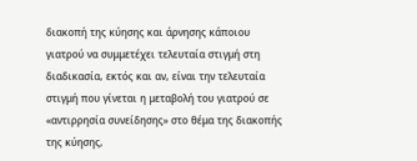διακοπή της κύησης και άρνησης κάποιου γιατρού να συμμετέχει τελευταία στιγμή στη διαδικασία, εκτός και αν, είναι την τελευταία στιγμή που γίνεται η μεταβολή του γιατρού σε «αντιρρησία συνείδησης» στο θέμα της διακοπής της κύησης,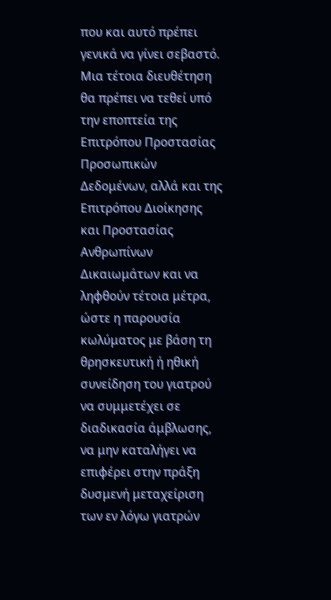που και αυτό πρέπει γενικά να γίνει σεβαστό. Μια τέτοια διευθέτηση θα πρέπει να τεθεί υπό την εποπτεία της Επιτρόπου Προστασίας Προσωπικών Δεδομένων, αλλά και της Επιτρόπου Διοίκησης και Προστασίας Ανθρωπίνων Δικαιωμάτων και να ληφθούν τέτοια μέτρα, ώστε η παρουσία κωλύματος με βάση τη θρησκευτική ή ηθική συνείδηση του γιατρού να συμμετέχει σε διαδικασία άμβλωσης, να μην καταλήγει να επιφέρει στην πράξη δυσμενή μεταχείριση των εν λόγω γιατρών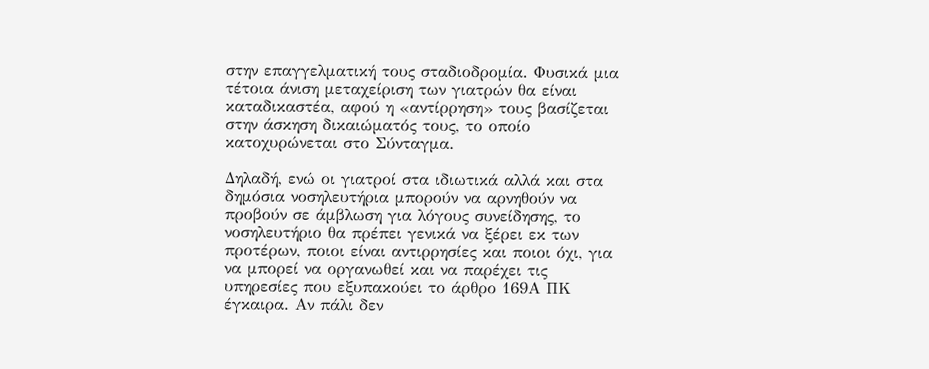στην επαγγελματική τους σταδιοδρομία. Φυσικά μια τέτοια άνιση μεταχείριση των γιατρών θα είναι καταδικαστέα, αφού η «αντίρρηση» τους βασίζεται στην άσκηση δικαιώματός τους, το οποίο κατοχυρώνεται στο Σύνταγμα.

Δηλαδή, ενώ οι γιατροί στα ιδιωτικά αλλά και στα δημόσια νοσηλευτήρια μπορούν να αρνηθούν να προβούν σε άμβλωση για λόγους συνείδησης, το νοσηλευτήριο θα πρέπει γενικά να ξέρει εκ των προτέρων, ποιοι είναι αντιρρησίες και ποιοι όχι, για να μπορεί να οργανωθεί και να παρέχει τις υπηρεσίες που εξυπακούει το άρθρο 169Α ΠΚ έγκαιρα. Αν πάλι δεν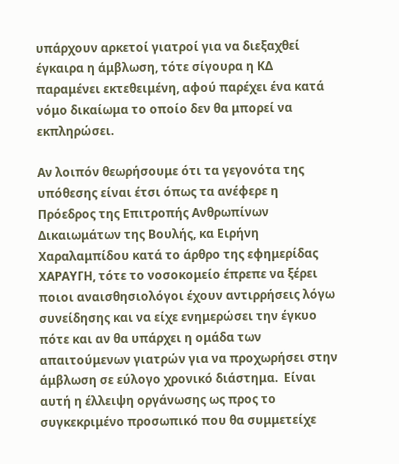υπάρχουν αρκετοί γιατροί για να διεξαχθεί έγκαιρα η άμβλωση, τότε σίγουρα η ΚΔ παραμένει εκτεθειμένη, αφού παρέχει ένα κατά νόμο δικαίωμα το οποίο δεν θα μπορεί να εκπληρώσει.

Αν λοιπόν θεωρήσουμε ότι τα γεγονότα της υπόθεσης είναι έτσι όπως τα ανέφερε η Πρόεδρος της Επιτροπής Ανθρωπίνων Δικαιωμάτων της Βουλής, κα Ειρήνη Χαραλαμπίδου κατά το άρθρο της εφημερίδας ΧΑΡΑΥΓΗ, τότε το νοσοκομείο έπρεπε να ξέρει ποιοι αναισθησιολόγοι έχουν αντιρρήσεις λόγω συνείδησης και να είχε ενημερώσει την έγκυο πότε και αν θα υπάρχει η ομάδα των απαιτούμενων γιατρών για να προχωρήσει στην άμβλωση σε εύλογο χρονικό διάστημα.  Είναι αυτή η έλλειψη οργάνωσης ως προς το συγκεκριμένο προσωπικό που θα συμμετείχε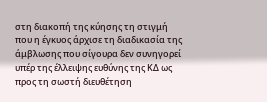στη διακοπή της κύησης τη στιγμή που η έγκυος άρχισε τη διαδικασία της άμβλωσης που σίγουρα δεν συνηγορεί υπέρ της έλλειψης ευθύνης της ΚΔ ως προς τη σωστή διευθέτηση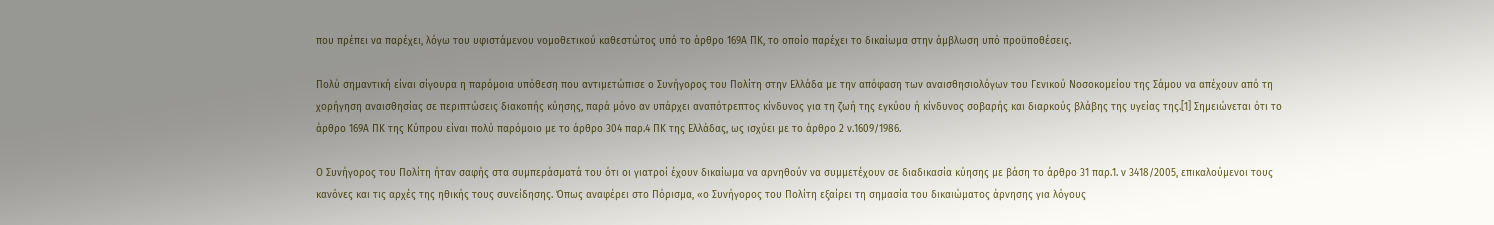που πρέπει να παρέχει, λόγω του υφιστάμενου νομοθετικού καθεστώτος υπό το άρθρο 169Α ΠΚ, το οποίο παρέχει το δικαίωμα στην άμβλωση υπό προϋποθέσεις.

Πολύ σημαντική είναι σίγουρα η παρόμοια υπόθεση που αντιμετώπισε ο Συνήγορος του Πολίτη στην Ελλάδα με την απόφαση των αναισθησιολόγων του Γενικού Νοσοκομείου της Σάμου να απέχουν από τη χορήγηση αναισθησίας σε περιπτώσεις διακοπής κύησης, παρά μόνο αν υπάρχει αναπότρεπτος κίνδυνος για τη ζωή της εγκύου ή κίνδυνος σοβαρής και διαρκούς βλάβης της υγείας της.[1] Σημειώνεται ότι το άρθρο 169Α ΠΚ της Κύπρου είναι πολύ παρόμοιο με το άρθρο 304 παρ.4 ΠΚ της Ελλάδας, ως ισχύει με το άρθρο 2 ν.1609/1986.

Ο Συνήγορος του Πολίτη ήταν σαφής στα συμπεράσματά του ότι οι γιατροί έχουν δικαίωμα να αρνηθούν να συμμετέχουν σε διαδικασία κύησης με βάση το άρθρο 31 παρ.1. ν 3418/2005, επικαλούμενοι τους κανόνες και τις αρχές της ηθικής τους συνείδησης. Όπως αναφέρει στο Πόρισμα, «ο Συνήγορος του Πολίτη εξαίρει τη σημασία του δικαιώματος άρνησης για λόγους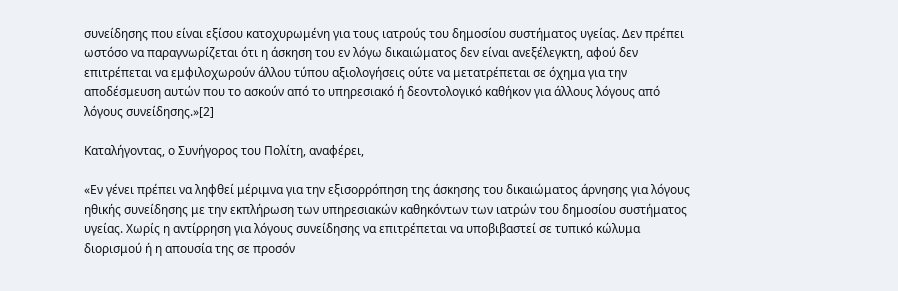συνείδησης που είναι εξίσου κατοχυρωμένη για τους ιατρούς του δημοσίου συστήματος υγείας. Δεν πρέπει ωστόσο να παραγνωρίζεται ότι η άσκηση του εν λόγω δικαιώματος δεν είναι ανεξέλεγκτη, αφού δεν επιτρέπεται να εμφιλοχωρούν άλλου τύπου αξιολογήσεις ούτε να μετατρέπεται σε όχημα για την αποδέσμευση αυτών που το ασκούν από το υπηρεσιακό ή δεοντολογικό καθήκον για άλλους λόγους από λόγους συνείδησης.»[2]

Καταλήγοντας, ο Συνήγορος του Πολίτη, αναφέρει,

«Εν γένει πρέπει να ληφθεί μέριμνα για την εξισορρόπηση της άσκησης του δικαιώματος άρνησης για λόγους ηθικής συνείδησης με την εκπλήρωση των υπηρεσιακών καθηκόντων των ιατρών του δημοσίου συστήματος υγείας. Χωρίς η αντίρρηση για λόγους συνείδησης να επιτρέπεται να υποβιβαστεί σε τυπικό κώλυμα διορισμού ή η απουσία της σε προσόν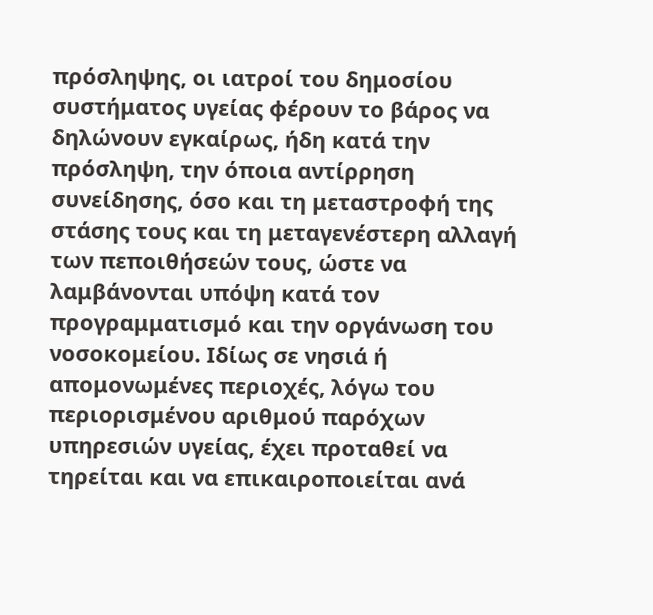πρόσληψης, οι ιατροί του δημοσίου συστήματος υγείας φέρουν το βάρος να δηλώνουν εγκαίρως, ήδη κατά την πρόσληψη, την όποια αντίρρηση συνείδησης, όσο και τη μεταστροφή της στάσης τους και τη μεταγενέστερη αλλαγή των πεποιθήσεών τους, ώστε να λαμβάνονται υπόψη κατά τον προγραμματισμό και την οργάνωση του νοσοκομείου. Ιδίως σε νησιά ή απομονωμένες περιοχές, λόγω του περιορισμένου αριθμού παρόχων υπηρεσιών υγείας, έχει προταθεί να τηρείται και να επικαιροποιείται ανά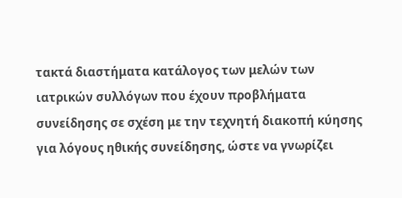τακτά διαστήματα κατάλογος των μελών των ιατρικών συλλόγων που έχουν προβλήματα συνείδησης σε σχέση με την τεχνητή διακοπή κύησης για λόγους ηθικής συνείδησης, ώστε να γνωρίζει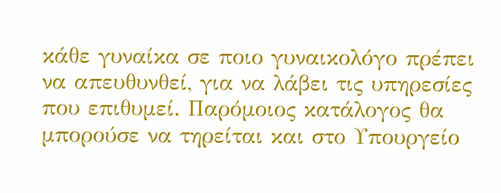κάθε γυναίκα σε ποιο γυναικολόγο πρέπει να απευθυνθεί, για να λάβει τις υπηρεσίες που επιθυμεί. Παρόμοιος κατάλογος θα μπορούσε να τηρείται και στο Υπουργείο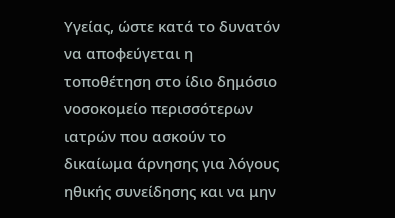Υγείας, ώστε κατά το δυνατόν να αποφεύγεται η τοποθέτηση στο ίδιο δημόσιο νοσοκομείο περισσότερων ιατρών που ασκούν το δικαίωμα άρνησης για λόγους ηθικής συνείδησης και να μην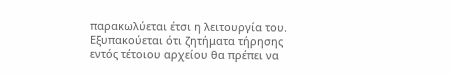παρακωλύεται έτσι η λειτουργία του. Εξυπακούεται ότι ζητήματα τήρησης εντός τέτοιου αρχείου θα πρέπει να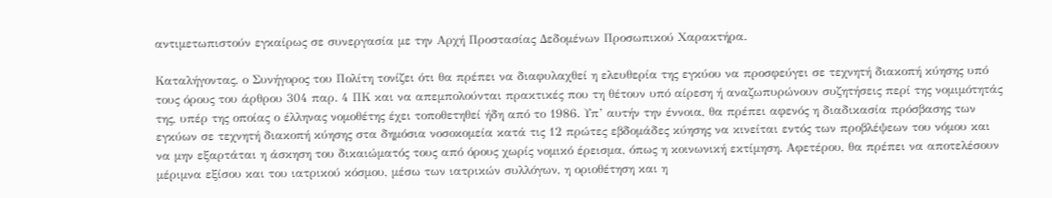αντιμετωπιστούν εγκαίρως σε συνεργασία με την Αρχή Προστασίας Δεδομένων Προσωπικού Χαρακτήρα.

Καταλήγοντας, ο Συνήγορος του Πολίτη τονίζει ότι θα πρέπει να διαφυλαχθεί η ελευθερία της εγκύου να προσφεύγει σε τεχνητή διακοπή κύησης υπό τους όρους του άρθρου 304 παρ. 4 ΠΚ και να απεμπολούνται πρακτικές που τη θέτουν υπό αίρεση ή αναζωπυρώνουν συζητήσεις περί της νομιμότητάς της, υπέρ της οποίας ο έλληνας νομοθέτης έχει τοποθετηθεί ήδη από το 1986. Υπ’ αυτήν την έννοια, θα πρέπει αφενός η διαδικασία πρόσβασης των εγκύων σε τεχνητή διακοπή κύησης στα δημόσια νοσοκομεία κατά τις 12 πρώτες εβδομάδες κύησης να κινείται εντός των προβλέψεων του νόμου και να μην εξαρτάται η άσκηση του δικαιώματός τους από όρους χωρίς νομικό έρεισμα, όπως η κοινωνική εκτίμηση. Αφετέρου, θα πρέπει να αποτελέσουν μέριμνα εξίσου και του ιατρικού κόσμου, μέσω των ιατρικών συλλόγων, η οριοθέτηση και η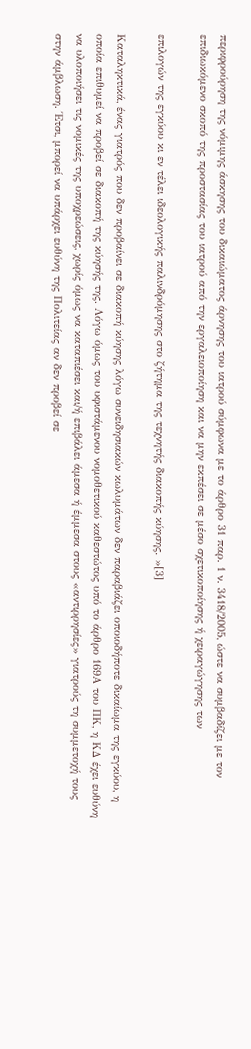περιφρούρηση της νόμιμης άσκησης του δικαιώματος άρνησης του ιατρού σύμφωνα με το άρθρο 31 παρ. 1 ν. 3418/2005, ώστε να συμβαδίζει με τον επιδιωκόμενο σκοπό της προστασίας του ιατρού από την εργαλειοποίηση και να μην εκπέσει σε μέσο σχετικοποίησης ή χειραγώγησης των

επιλογών της εγκύου κι εν τέλει ιδεολογικής παλινδρόμησης στο ζήτημα της τεχνητής διακοπής κύησης. »[3]

Καταληκτικά, ένας γιατρός που δεν προβαίνει σε διακοπή κύησης λόγω συνειδησιακών κωλυμάτων δεν παραβιάζει οποιοδήποτε δικαίωμα της εγκύου, η οποία επιθυμεί να προβεί σε διακοπή της κύησής της. Λόγω όμως του υφιστάμενου νομοθετικού καθεστώτος υπό το άρθρο 169Α του ΠΚ, η ΚΔ έχει ευθύνη να υλοποιήσει τις νομικές της υποχρεώσεις, χωρίς όμως να καταπιέσει και/ή επιβάλει άμεσα ή έμμεσα στους «αντιρρησίες» γιατρούς τη συμμετοχή τους στην άμβλωση. Έτσι, μπορεί να υπάρχει ευθύνη της Πολιτείας αν δεν προβεί σε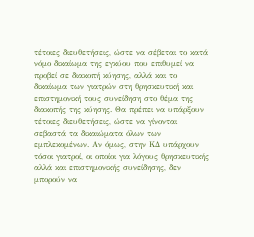τέτοιες διευθετήσεις, ώστε να σέβεται το κατά νόμο δικαίωμα της εγκύου που επιθυμεί να προβεί σε διακοπή κύησης, αλλά και το δικαίωμα των γιατρών στη θρησκευτική και επιστημονική τους συνείδηση στο θέμα της διακοπής της κύησης. Θα πρέπει να υπάρξουν τέτοιες διευθετήσεις, ώστε να γίνονται σεβαστά τα δικαιώματα όλων των εμπλεκομένων. Αν όμως, στην ΚΔ υπάρχουν τόσοι γιατροί, οι οποίοι για λόγους θρησκευτικής αλλά και επιστημονικής συνείδησης, δεν μπορούν να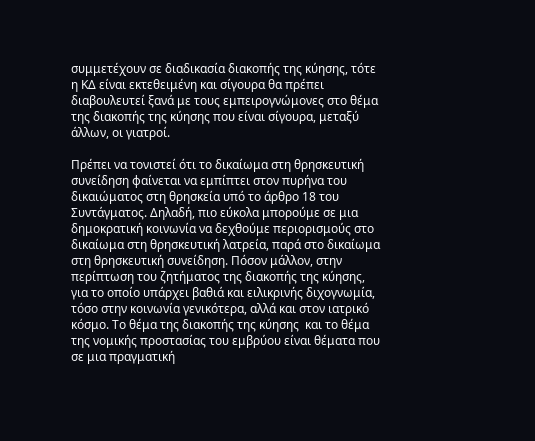συμμετέχουν σε διαδικασία διακοπής της κύησης, τότε η ΚΔ είναι εκτεθειμένη και σίγουρα θα πρέπει διαβουλευτεί ξανά με τους εμπειρογνώμονες στο θέμα της διακοπής της κύησης που είναι σίγουρα, μεταξύ άλλων, οι γιατροί.

Πρέπει να τονιστεί ότι το δικαίωμα στη θρησκευτική συνείδηση φαίνεται να εμπίπτει στον πυρήνα του δικαιώματος στη θρησκεία υπό το άρθρο 18 του Συντάγματος. Δηλαδή, πιο εύκολα μπορούμε σε μια δημοκρατική κοινωνία να δεχθούμε περιορισμούς στο δικαίωμα στη θρησκευτική λατρεία, παρά στο δικαίωμα στη θρησκευτική συνείδηση. Πόσον μάλλον, στην περίπτωση του ζητήματος της διακοπής της κύησης, για το οποίο υπάρχει βαθιά και ειλικρινής διχογνωμία, τόσο στην κοινωνία γενικότερα, αλλά και στον ιατρικό κόσμο. Το θέμα της διακοπής της κύησης  και το θέμα της νομικής προστασίας του εμβρύου είναι θέματα που σε μια πραγματική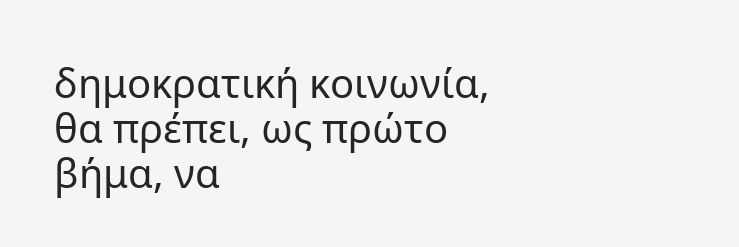δημοκρατική κοινωνία, θα πρέπει, ως πρώτο βήμα, να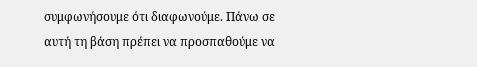συμφωνήσουμε ότι διαφωνούμε. Πάνω σε αυτή τη βάση πρέπει να προσπαθούμε να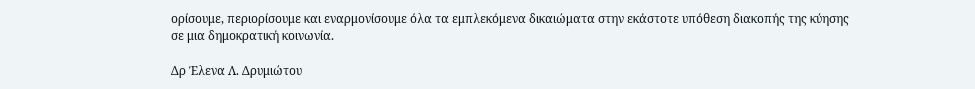ορίσουμε, περιορίσουμε και εναρμονίσουμε όλα τα εμπλεκόμενα δικαιώματα στην εκάστοτε υπόθεση διακοπής της κύησης σε μια δημοκρατική κοινωνία.

Δρ Έλενα Λ. Δρυμιώτου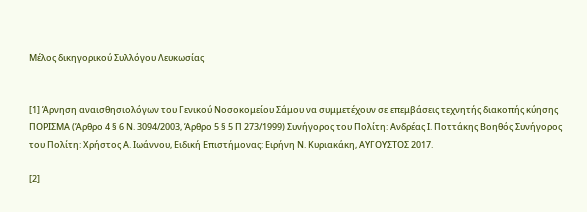Μέλος δικηγορικού Συλλόγου Λευκωσίας


[1] Άρνηση αναισθησιολόγων του Γενικού Νοσοκομείου Σάμου να συμμετέχουν σε επεμβάσεις τεχνητής διακοπής κύησης ΠΟΡΙΣΜΑ (Άρθρο 4 § 6 Ν. 3094/2003, Άρθρο 5 § 5 Π 273/1999) Συνήγορος του Πολίτη: Ανδρέας Ι. Ποττάκης Βοηθός Συνήγορος του Πολίτη: Χρήστος Α. Ιωάννου, Ειδική Επιστήμονας: Ειρήνη Ν. Κυριακάκη, ΑΥΓΟΥΣΤΟΣ 2017.

[2]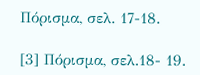Πόρισμα, σελ. 17-18.

[3] Πόρισμα, σελ.18- 19.